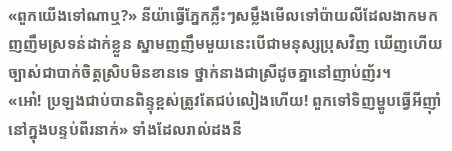«ពួកយើងទៅណាឬ?» នីយ៉ាធ្វើភ្នែកភ្លឹះៗសម្លឹងមើលទៅប៉ាយលីដែលងាកមកញញឹមស្រទន់ដាក់ខ្លួន ស្នាមញញឹមមួយនេះបើជាមនុស្សប្រុសវិញ ឃើញហើយច្បាស់ជាបាក់ចិត្តស្រិបមិនខានទេ ថ្នាក់នាងជាស្រីដូចគ្នានៅញាប់ញ័រ។
«អោ៎! ប្រឡងជាប់បានពិន្ទុខ្ពស់ត្រូវតែជប់លៀងហើយ! ពួកទៅទិញម្ហូបធ្វើអីញ៉ាំនៅក្នុងបន្ទប់ពីរនាក់» ទាំងដែលរាល់ដងនី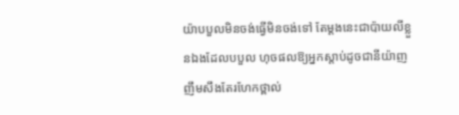យ៉ាបបួលមិនចង់ធ្វើមិនចង់ទៅ តែម្ដងនេះជាប៉ាយលីខ្លួនឯងដែលបបួល ហុចផលឱ្យអ្នកស្ដាប់ដូចជានីយ៉ាញញឹមសឹងតែរហែកថ្ពាល់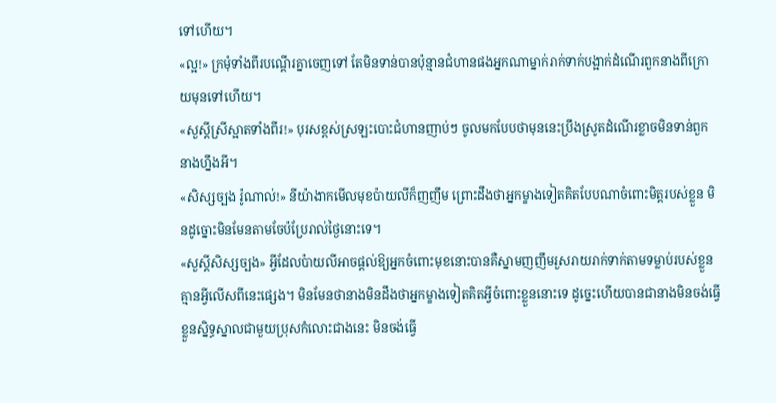ទៅហើយ។
«ល្អ!» ក្រមុំទាំងពីរបណ្ដើរគ្នាចេញទៅ តែមិនទាន់បានប៉ុន្មានជំហានផងអ្នកណាម្នាក់រាក់ទាក់បង្អាក់ដំណើរពួកនាងពីក្រោយមុនទៅហើយ។
«សួស្ដីស្រីស្អាតទាំងពីរ!» បុរសខ្ពស់ស្រឡះបោះជំហានញាប់ៗ ចូលមកបែបថាមុននេះប្រឹងស្រូតដំណើរខ្លាចមិនទាន់ពួកនាងហ្នឹងអី។
«សិស្សច្បង រ៉ូណាល់!» នីយ៉ាងាកមើលមុខប៉ាយលីក៏ញញឹម ព្រោះដឹងថាអ្នកម្ខាងទៀតគិតបែបណាចំពោះមិត្តរបស់ខ្លួន មិនដូច្នោះមិនមែនតាមចែប៉ប្រែរាល់ថ្ងៃនោះទេ។
«សួស្ដីសិស្សច្បង» អ្វីដែលប៉ាយលីអាចផ្ដល់ឱ្យអ្នកចំពោះមុខនោះបានគឺស្នាមញញឹមរួសរាយរាក់ទាក់តាមទម្លាប់របស់ខ្លួនគ្មានអ្វីលើសពីនេះផ្សេង។ មិនមែនថានាងមិនដឹងថាអ្នកម្ខាងទៀតគិតអ្វីចំពោះខ្លួននោះទេ ដូច្នេះហើយបានជានាងមិនចង់ធ្វើខ្លួនស្និទ្ធស្នាលជាមួយប្រុសកំលោះជាងនេះ មិនចង់ធ្វើ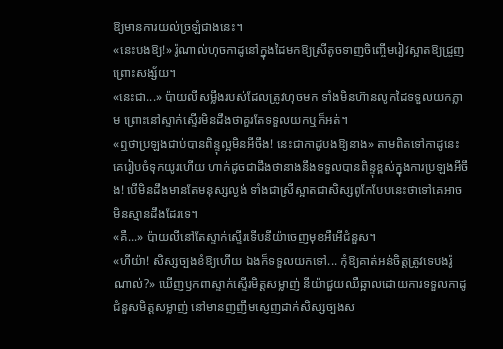ឱ្យមានការយល់ច្រឡំជាងនេះ។
«នេះបងឱ្យ!» រ៉ូណាល់ហុចកាដូនៅក្នុងដៃមកឱ្យស្រីតូចទាញចិញ្ចើមរៀវស្អាតឱ្យជ្រួញព្រោះសង្ស័យ។
«នេះជា...» ប៉ាយលីសម្លឹងរបស់ដែលត្រូវហុចមក ទាំងមិនហ៊ានលូកដៃទទួលយកភ្លាម ព្រោះនៅស្ទាក់ស្ទើរមិនដឹងថាគួរតែទទួលយកឬក៏អត់។
«ឮថាប្រឡងជាប់បានពិន្ទុល្អមិនអីចឹង! នេះជាកាដូបងឱ្យនាង» តាមពិតទៅកាដូនេះគេរៀបចំទុកយូរហើយ ហាក់ដូចជាដឹងថានាងនឹងទទួលបានពិន្ទុខ្ពស់ក្នុងការប្រឡងអីចឹង! បើមិនដឹងមានតែមនុស្សល្ងង់ ទាំងជាស្រីស្អាតជាសិស្សពូកែបែបនេះថាទៅគេអាចមិនស្មានដឹងដែរទេ។
«គឺ...» ប៉ាយលីនៅតែស្ទាក់ស្ទើរទើបនីយ៉ាចេញមុខអឺអើជំនួស។
«ហីយ៉ា! សិស្សច្បងខំឱ្យហើយ ឯងក៏ទទួលយកទៅ... កុំឱ្យគាត់អន់ចិត្តត្រូវទេបងរ៉ូណាល់?» ឃើញឫកពាស្ទាក់ស្ទើរមិត្តសម្លាញ់ នីយ៉ាជួយឈឺឆ្អាលដោយការទទួលកាដូជំនួសមិត្តសម្លាញ់ នៅមានញញឹមស្ញេញដាក់សិស្សច្បងស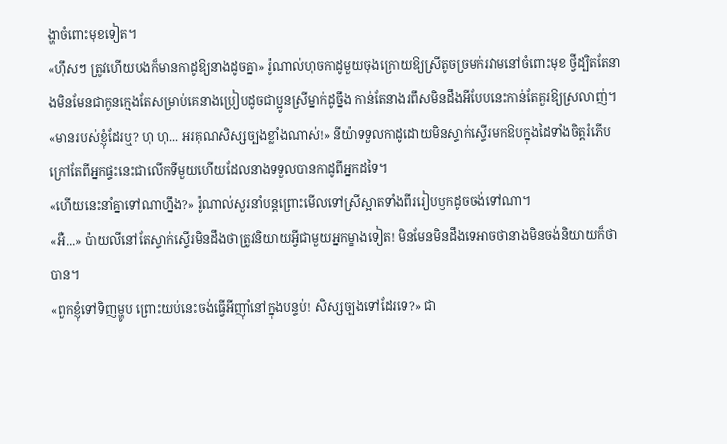ង្ហាចំពោះមុខទៀត។
«ហ៊ឹសៗ ត្រូវហើយបងក៏មានកាដូឱ្យនាងដូចគ្នា» រ៉ូណាល់ហុចកាដូមួយចុងក្រោយឱ្យស្រីតូចច្រមក់រវាមនៅចំពោះមុខ ថ្វីដ្បិតតែនាងមិនមែនជាកូនក្មេងតែសម្រាប់គេនាងប្រៀបដូចជាប្អូនស្រីម្នាក់ដូច្នឹង កាន់តែនាងរពឹសមិនដឹងអីបែបនេះកាន់តែគួរឱ្យស្រលាញ់។
«មានរបស់ខ្ញុំដែរឬ? ហុ ហុ... អរគុណសិស្សច្បងខ្លាំងណាស់!» នីយ៉ាទទួលកាដូដោយមិនស្ទាក់ស្ទើរមកឱបក្នុងដៃទាំងចិត្តរំភើប ក្រៅតែពីអ្នកផ្ទះនេះជាលើកទីមួយហើយដែលនាងទទួលបានកាដូពីអ្នកដទៃ។
«ហើយនេះនាំគ្នាទៅណាហ្នឹង?» រ៉ូណាល់សួរនាំបន្តព្រោះមើលទៅស្រីស្អាតទាំងពីររៀបឫកដូចចង់ទៅណា។
«អឺ...» ប៉ាយលីនៅតែស្ទាក់ស្ទើរមិនដឹងថាត្រូវនិយាយអ្វីជាមួយអ្នកម្ខាងទៀត! មិនមែនមិនដឹងទេអាចថានាងមិនចង់និយាយក៏ថាបាន។
«ពួកខ្ញុំទៅទិញម្ហូប ព្រោះយប់នេះចង់ធ្វើអីញ៉ាំនៅក្នុងបន្ទប់! សិស្សច្បងទៅដែរទេ?» ជា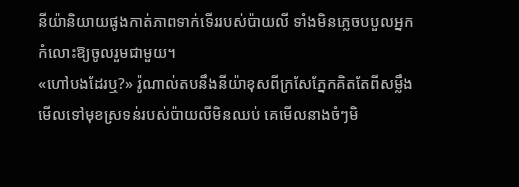នីយ៉ានិយាយផូងកាត់ភាពទាក់ទើររបស់ប៉ាយលី ទាំងមិនភ្លេចបបួលអ្នកកំលោះឱ្យចូលរួមជាមួយ។
«ហៅបងដែរឬ?» រ៉ូណាល់តបនឹងនីយ៉ាខុសពីក្រសែភ្នែកគិតតែពីសម្លឹងមើលទៅមុខស្រទន់របស់ប៉ាយលីមិនឈប់ គេមើលនាងចំៗមិ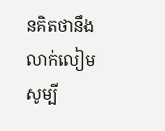នគិតថានឹងលាក់លៀមសូម្បី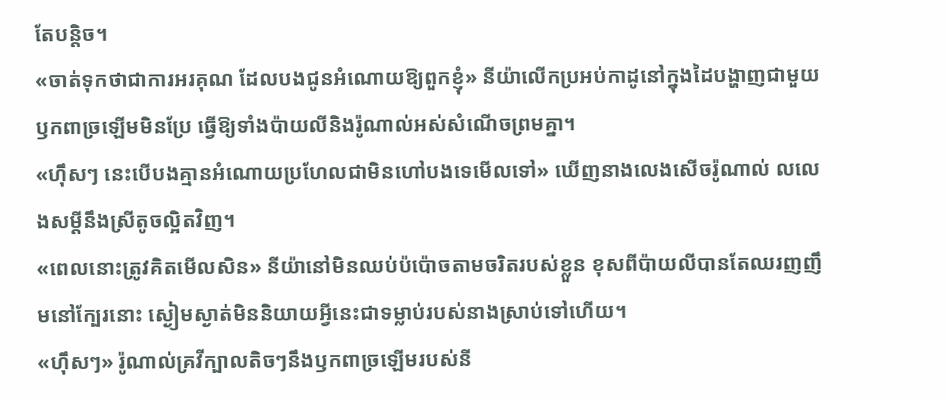តែបន្តិច។
«ចាត់ទុកថាជាការអរគុណ ដែលបងជូនអំណោយឱ្យពួកខ្ញុំ» នីយ៉ាលើកប្រអប់កាដូនៅក្នុងដៃបង្ហាញជាមួយឫកពាច្រឡើមមិនប្រែ ធ្វើឱ្យទាំងប៉ាយលីនិងរ៉ូណាល់អស់សំណើចព្រមគ្នា។
«ហ៊ឹសៗ នេះបើបងគ្មានអំណោយប្រហែលជាមិនហៅបងទេមើលទៅ» ឃើញនាងលេងសើចរ៉ូណាល់ លលេងសម្ដីនឹងស្រីតូចល្អិតវិញ។
«ពេលនោះត្រូវគិតមើលសិន» នីយ៉ានៅមិនឈប់ប៉ប៉ោចតាមចរិតរបស់ខ្លួន ខុសពីប៉ាយលីបានតែឈរញញឹមនៅក្បែរនោះ ស្ងៀមស្ងាត់មិននិយាយអ្វីនេះជាទម្លាប់របស់នាងស្រាប់ទៅហើយ។
«ហ៊ឹសៗ» រ៉ូណាល់គ្រវីក្បាលតិចៗនឹងឫកពាច្រឡើមរបស់នី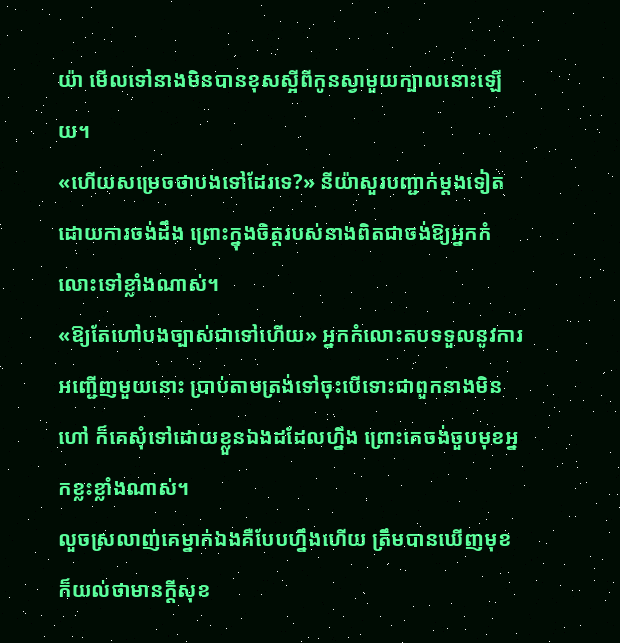យ៉ា មើលទៅនាងមិនបានខុសស្អីពីកូនស្វាមួយក្បាលនោះឡើយ។
«ហើយសម្រេចថាបងទៅដែរទេ?» នីយ៉ាសួរបញ្ជាក់ម្ដងទៀតដោយការចង់ដឹង ព្រោះក្នុងចិត្តរបស់នាងពិតជាចង់ឱ្យអ្នកកំលោះទៅខ្លាំងណាស់។
«ឱ្យតែហៅបងច្បាស់ជាទៅហើយ» អ្នកកំលោះតបទទួលនូវការអញ្ជើញមួយនោះ ប្រាប់តាមត្រង់ទៅចុះបើទោះជាពួកនាងមិនហៅ ក៏គេសុំទៅដោយខ្លួនឯងដដែលហ្នឹង ព្រោះគេចង់ចួបមុខអ្នកខ្លះខ្លាំងណាស់។
លួចស្រលាញ់គេម្នាក់ឯងគឺបែបហ្នឹងហើយ ត្រឹមបានឃើញមុខក៏យល់ថាមានក្ដីសុខ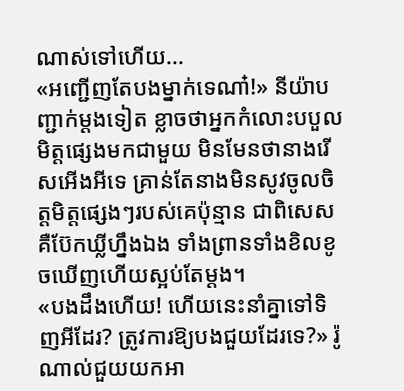ណាស់ទៅហើយ...
«អញ្ជើញតែបងម្នាក់ទេណា៎!» នីយ៉ាបញ្ជាក់ម្ដងទៀត ខ្លាចថាអ្នកកំលោះបបួលមិត្តផ្សេងមកជាមួយ មិនមែនថានាងរើសអើងអីទេ គ្រាន់តែនាងមិនសូវចូលចិត្តមិត្តផ្សេងៗរបស់គេប៉ុន្មាន ជាពិសេសគឺប៊ែកឃ្លីហ្នឹងឯង ទាំងព្រានទាំងខិលខូចឃើញហើយស្អប់តែម្ដង។
«បងដឹងហើយ! ហើយនេះនាំគ្នាទៅទិញអីដែរ? ត្រូវការឱ្យបងជួយដែរទេ?» រ៉ូណាល់ជួយយកអា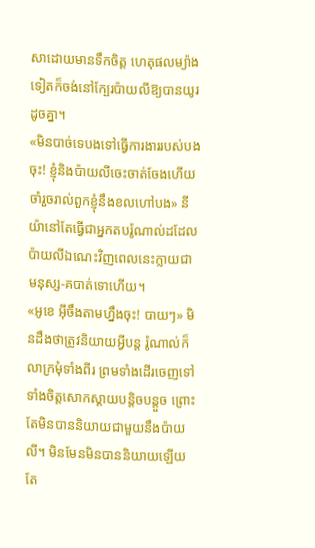សាដោយមានទឹកចិត្ត ហេតុផលម្យ៉ាងទៀតក៏ចង់នៅក្បែរប៉ាយលីឱ្យបានយូរដូចគ្នា។
«មិនបាច់ទេបងទៅធ្វើការងាររបស់បងចុះ! ខ្ញុំនិងប៉ាយលីចេះចាត់ចែងហើយ ចាំរួចរាល់ពួកខ្ញុំនឹងខលហៅបង» នីយ៉ានៅតែធ្វើជាអ្នកតបរ៉ូណាល់ដដែល ប៉ាយលីឯណេះវិញពេលនេះក្លាយជាមនុស្ស-គបាត់ទោហើយ។
«អូខេ អ៊ីចឹងតាមហ្នឹងចុះ! បាយៗ» មិនដឹងថាត្រូវនិយាយអ្វីបន្ត រ៉ូណាល់ក៏លាក្រមុំទាំងពីរ ព្រមទាំងដើរចេញទៅទាំងចិត្តសោកស្ដាយបន្តិចបន្តួច ព្រោះតែមិនបាននិយាយជាមួយនឹងប៉ាយលី។ មិនមែនមិនបាននិយាយឡើយ តែ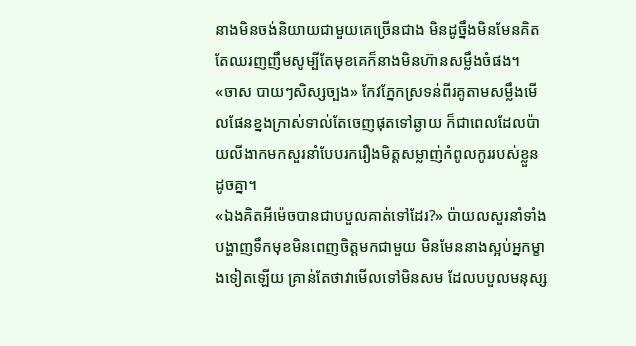នាងមិនចង់និយាយជាមួយគេច្រើនជាង មិនដូចឹ្នងមិនមែនគិតតែឈរញញឹមសូម្បីតែមុខគេក៏នាងមិនហ៊ានសម្លឹងចំផង។
«ចាស បាយៗសិស្សច្បង» កែវភ្នែកស្រទន់ពីរគូតាមសម្លឹងមើលផែនខ្នងក្រាស់ទាល់តែចេញផុតទៅឆ្ងាយ ក៏ជាពេលដែលប៉ាយលីងាកមកសួរនាំបែបរករឿងមិត្តសម្លាញ់កំពូលកូររបស់ខ្លួនដូចគ្នា។
«ឯងគិតអីម៉េចបានជាបបួលគាត់ទៅដែរ?» ប៉ាយលសួរនាំទាំងបង្ហាញទឹកមុខមិនពេញចិត្តមកជាមួយ មិនមែននាងស្អប់អ្នកម្ខាងទៀតឡើយ គ្រាន់តែថាវាមើលទៅមិនសម ដែលបបួលមនុស្ស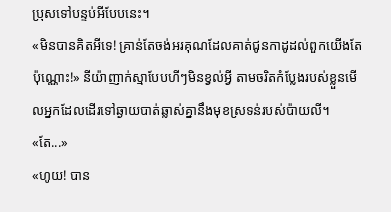ប្រុសទៅបន្ទប់អីបែបនេះ។
«មិនបានគិតអីទេ! គ្រាន់តែចង់អរគុណដែលគាត់ជូនកាដូដល់ពួកយើងតែប៉ុណ្ណោះ!» នីយ៉ាញាក់ស្មាបែបហីៗមិនខ្វល់អ្វី តាមចរិតកំប្លែងរបស់ខ្លួនមើលអ្នកដែលដើរទៅឆ្ងាយបាត់ឆ្លាស់គ្នានឹងមុខស្រទន់របស់ប៉ាយលី។
«តែ...»
«ហូយ! បាន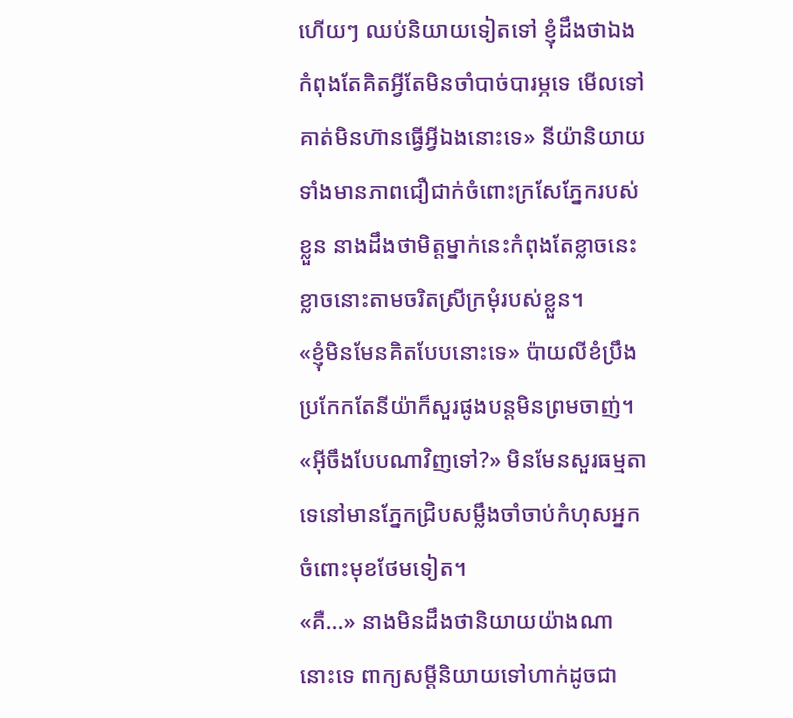ហើយៗ ឈប់និយាយទៀតទៅ ខ្ញុំដឹងថាឯងកំពុងតែគិតអ្វីតែមិនចាំបាច់បារម្ភទេ មើលទៅគាត់មិនហ៊ានធ្វើអ្វីឯងនោះទេ» នីយ៉ានិយាយទាំងមានភាពជឿជាក់ចំពោះក្រសែភ្នែករបស់ខ្លួន នាងដឹងថាមិត្តម្នាក់នេះកំពុងតែខ្លាចនេះខ្លាចនោះតាមចរិតស្រីក្រមុំរបស់ខ្លួន។
«ខ្ញុំមិនមែនគិតបែបនោះទេ» ប៉ាយលីខំប្រឹងប្រកែកតែនីយ៉ាក៏សួរផូងបន្តមិនព្រមចាញ់។
«អ៊ីចឹងបែបណាវិញទៅ?» មិនមែនសួរធម្មតាទេនៅមានភ្នែកជ្រិបសម្លឹងចាំចាប់កំហុសអ្នកចំពោះមុខថែមទៀត។
«គឺ...» នាងមិនដឹងថានិយាយយ៉ាងណានោះទេ ពាក្យសម្ដីនិយាយទៅហាក់ដូចជា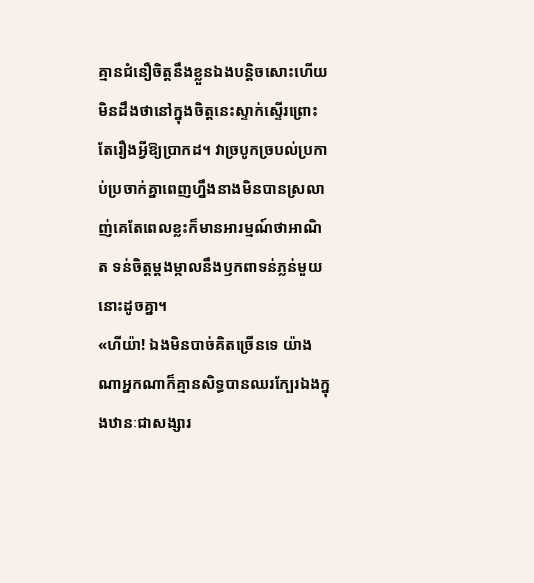គ្មានជំនឿចិត្តនឹងខ្លួនឯងបន្តិចសោះហើយ មិនដឹងថានៅក្នុងចិត្តនេះស្ទាក់ស្ទើរព្រោះតែរឿងអ្វីឱ្យប្រាកដ។ វាច្របូកច្របល់ប្រកាប់ប្រចាក់គ្នាពេញហ្នឹងនាងមិនបានស្រលាញ់គេតែពេលខ្លះក៏មានអារម្មណ៍ថាអាណិត ទន់ចិត្តម្ដងម្កាលនឹងឫកពាទន់ភ្លន់មួយនោះដូចគ្នា។
«ហីយ៉ា! ឯងមិនបាច់គិតច្រើនទេ យ៉ាងណាអ្នកណាក៏គ្មានសិទ្ធបានឈរក្បែរឯងក្នុងឋានៈជាសង្សារ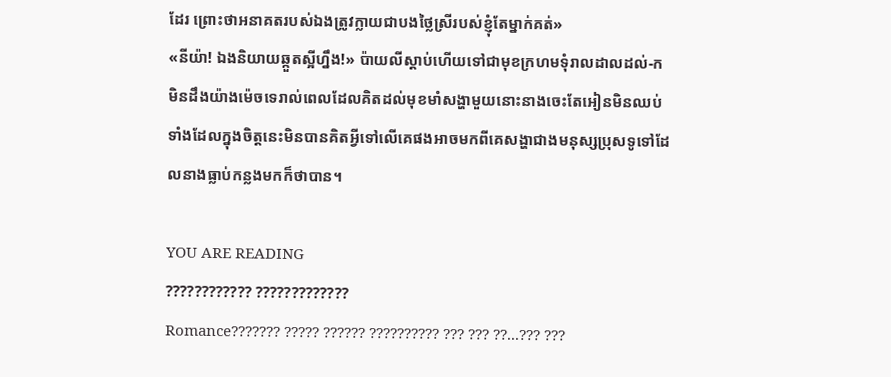ដែរ ព្រោះថាអនាគតរបស់ឯងត្រូវក្លាយជាបងថ្លៃស្រីរបស់ខ្ញុំតែម្នាក់គត់»
«នីយ៉ា! ឯងនិយាយឆ្កួតស្អីហ្នឹង!» ប៉ាយលីស្ដាប់ហើយទៅជាមុខក្រហមទុំរាលដាលដល់-ក មិនដឹងយ៉ាងម៉េចទេរាល់ពេលដែលគិតដល់មុខមាំសង្ហាមួយនោះនាងចេះតែអៀនមិនឈប់ ទាំងដែលក្នុងចិត្តនេះមិនបានគិតអ្វីទៅលើគេផងអាចមកពីគេសង្ហាជាងមនុស្សប្រុសទូទៅដែលនាងធ្លាប់កន្លងមកក៏ថាបាន។

YOU ARE READING
???????????? ?????????????
Romance??????? ????? ?????? ?????????? ??? ??? ??...??? ???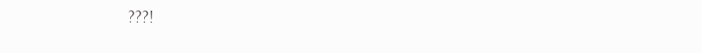???!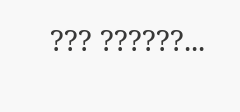??? ??????...